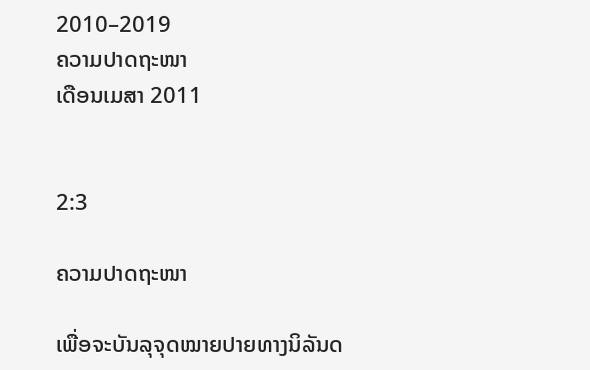2010–2019
ຄວາມປາດຖະໜາ
ເດືອນເມສາ 2011


2:3

ຄວາມປາດຖະໜາ

ເພື່ອຈະບັນລຸຈຸດໝາຍປາຍທາງນິລັນດ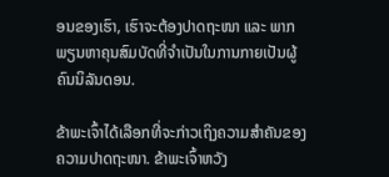ອນຂອງເຮົາ, ເຮົາຈະຕ້ອງປາດຖະໜາ ແລະ ພາກພຽນຫາຄຸນສົມບັດທີ່ຈຳເປັນໃນການກາຍເປັນຜູ້ຄົນນິລັນດອນ.

ຂ້າພະເຈົ້າໄດ້ເລືອກທີ່ຈະກ່າວເຖິງຄວາມສຳຄັນຂອງ ຄວາມປາດຖະໜາ. ຂ້າພະເຈົ້າຫວັງ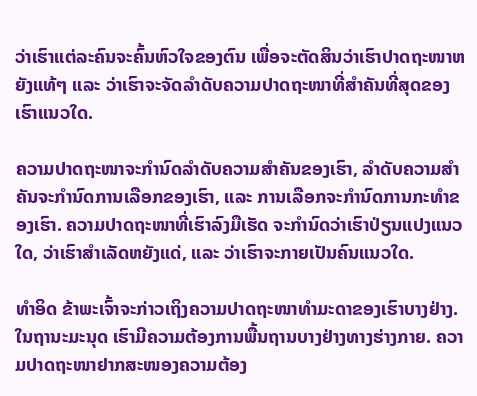ວ່າເຮົາແຕ່ລະຄົນຈະຄົ້ນຫົວໃຈຂອງຕົນ ເພື່ອຈະຕັດສິນວ່າເຮົາປາດຖະໜາຫຍັງແທ້ໆ ແລະ ວ່າເຮົາຈະຈັດລຳດັບຄວາມປາດຖະໜາທີ່ສຳຄັນທີ່ສຸດຂອງເຮົາແນວໃດ.

ຄວາມປາດຖະໜາຈະກຳນົດລຳດັບຄວາມສຳຄັນຂອງເຮົາ, ລຳດັບຄວາມສຳຄັນຈະກຳນົດການເລືອກຂອງເຮົາ, ແລະ ການເລືອກຈະກຳນົດການກະທຳຂອງເຮົາ. ຄວາມປາດຖະໜາທີ່ເຮົາລົງມືເຮັດ ຈະກຳນົດວ່າເຮົາປ່ຽນແປງແນວໃດ, ວ່າເຮົາສຳເລັດຫຍັງແດ່, ແລະ ວ່າເຮົາຈະກາຍເປັນຄົນແນວໃດ.

ທຳອິດ ຂ້າພະເຈົ້າຈະກ່າວເຖິງຄວາມປາດຖະໜາທຳມະດາຂອງເຮົາບາງຢ່າງ. ໃນຖານະມະນຸດ ເຮົາມີຄວາມຕ້ອງການພື້ນຖານບາງຢ່າງທາງຮ່າງກາຍ. ຄວາມປາດຖະໜາຢາກສະໜອງຄວາມຕ້ອງ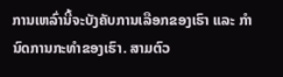ການເຫລົ່ານີ້ຈະບັງຄັບການເລືອກຂອງເຮົາ ແລະ ກຳນົດການກະທຳຂອງເຮົາ. ສາມຕົວ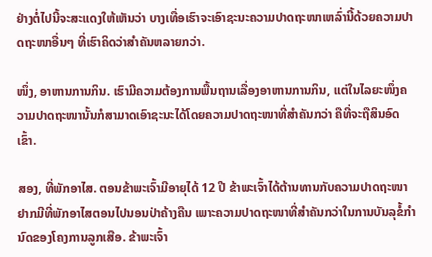ຢ່າງຕໍ່ໄປນີ້ຈະສະແດງໃຫ້ເຫັນວ່າ ບາງເທື່ອເຮົາຈະເອົາຊະນະຄວາມປາດຖະໜາເຫລົ່ານີ້ດ້ວຍຄວາມປາດຖະໜາອື່ນໆ ທີ່ເຮົາຄິດວ່າສຳຄັນຫລາຍກວ່າ.

ໜຶ່ງ, ອາຫານການກິນ. ເຮົາມີຄວາມຕ້ອງການພື້ນຖານເລື່ອງອາຫານການກິນ, ແຕ່ໃນໄລຍະໜຶ່ງຄວາມປາດຖະໜານັ້ນກໍສາມາດເອົາຊະນະໄດ້ໂດຍຄວາມປາດຖະໜາທີ່ສຳຄັນກວ່າ ຄືທີ່ຈະຖືສິນອົດເຂົ້າ.

ສອງ, ທີ່ພັກອາໄສ. ຕອນຂ້າພະເຈົ້າມີອາຍຸໄດ້ 12 ປີ ຂ້າພະເຈົ້າໄດ້ຕ້ານທານກັບຄວາມປາດຖະໜາຢາກມີທີ່ພັກອາໄສຕອນໄປນອນປ່າຄ້າງຄືນ ເພາະຄວາມປາດຖະໜາທີ່ສຳຄັນກວ່າໃນການບັນລຸຂໍ້ກຳນົດຂອງໂຄງການລູກເສືອ. ຂ້າພະເຈົ້າ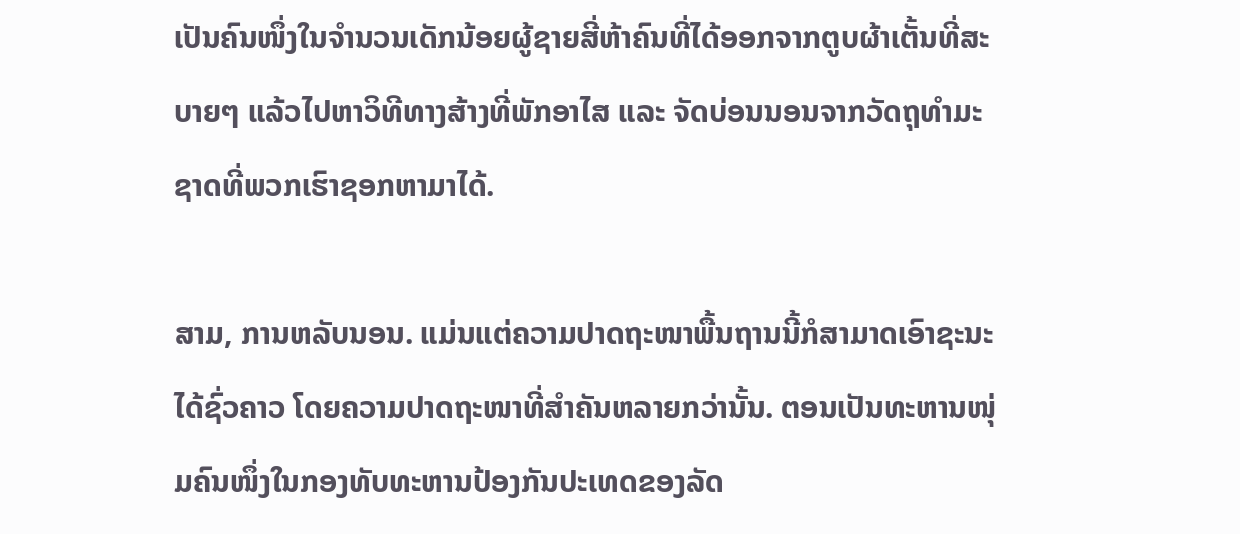ເປັນຄົນໜຶ່ງໃນຈຳນວນເດັກນ້ອຍຜູ້ຊາຍສີ່ຫ້າຄົນທີ່ໄດ້ອອກຈາກຕູບຜ້າເຕັ້ນທີ່ສະບາຍໆ ແລ້ວໄປຫາວິທີທາງສ້າງທີ່ພັກອາໄສ ແລະ ຈັດບ່ອນນອນຈາກວັດຖຸທຳມະຊາດທີ່ພວກເຮົາຊອກຫາມາໄດ້.

ສາມ, ການຫລັບນອນ. ແມ່ນແຕ່ຄວາມປາດຖະໜາພື້ນຖານນີ້ກໍສາມາດເອົາຊະນະໄດ້ຊົ່ວຄາວ ໂດຍຄວາມປາດຖະໜາທີ່ສຳຄັນຫລາຍກວ່ານັ້ນ. ຕອນເປັນທະຫານໜຸ່ມຄົນໜຶ່ງໃນກອງທັບທະຫານປ້ອງກັນປະເທດຂອງລັດ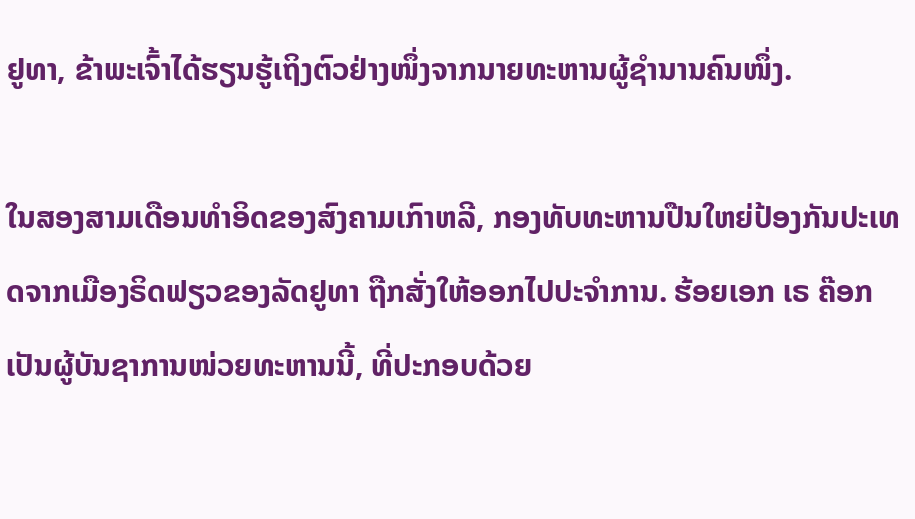ຢູທາ, ຂ້າພະເຈົ້າໄດ້ຮຽນຮູ້ເຖິງຕົວຢ່າງໜຶ່ງຈາກນາຍທະຫານຜູ້ຊຳນານຄົນໜຶ່ງ.

ໃນສອງສາມເດືອນທຳອິດຂອງສົງຄາມເກົາຫລີ, ກອງທັບທະຫານປືນໃຫຍ່ປ້ອງກັນປະເທດຈາກເມືອງຣິດຟຽວຂອງລັດຢູທາ ຖືກສັ່ງໃຫ້ອອກໄປປະຈຳການ. ຮ້ອຍເອກ ເຣ ຄ໊ອກ ເປັນຜູ້ບັນຊາການໜ່ວຍທະຫານນີ້, ທີ່ປະກອບດ້ວຍ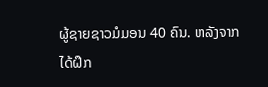ຜູ້ຊາຍຊາວມໍມອນ 40 ຄົນ. ຫລັງຈາກໄດ້ຝຶກ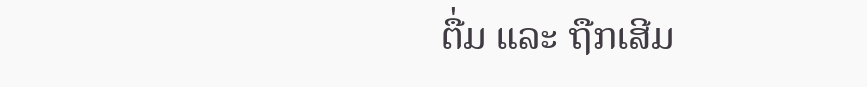ຕື່ມ ແລະ ຖືກເສີມ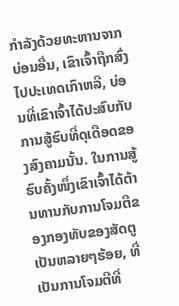ກຳລັງດ້ວຍທະຫານຈາກບ່ອນອື່ນ, ເຂົາເຈົ້າຖືກສົ່ງໄປປະເທດເກົາຫລີ, ບ່ອນທີ່ເຂົາເຈົ້າໄດ້ປະສົບກັບການສູ້ຮົບທີ່ດຸເດືອດຂອງສົງຄາມນັ້ນ. ໃນການສູ້ຮົບຄັ້ງໜຶ່ງເຂົາເຈົ້າໄດ້ຕ້ານທານກັບການໂຈມຕີຂອງກອງທັບຂອງສັດຕູເປັນຫລາຍໆຮ້ອຍ, ທີ່ເປັນການໂຈມຕີທີ່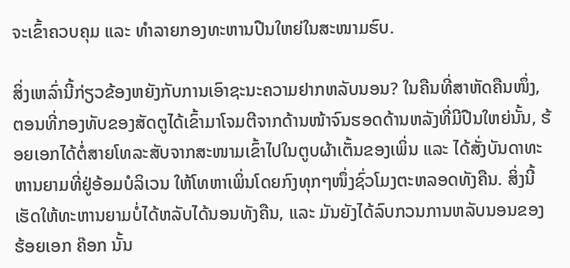ຈະເຂົ້າຄວບຄຸມ ແລະ ທຳລາຍກອງທະຫານປືນໃຫຍ່ໃນສະໜາມຮົບ.

ສິ່ງເຫລົ່ານີ້ກ່ຽວຂ້ອງຫຍັງກັບການເອົາຊະນະຄວາມຢາກຫລັບນອນ? ໃນຄືນທີ່ສາຫັດຄືນໜຶ່ງ, ຕອນທີ່ກອງທັບຂອງສັດຕູໄດ້ເຂົ້າມາໂຈມຕີຈາກດ້ານໜ້າຈົນຮອດດ້ານຫລັງທີ່ມີປືນໃຫຍ່ນັ້ນ, ຮ້ອຍເອກໄດ້ຕໍ່ສາຍໂທລະສັບຈາກສະໜາມເຂົ້າໄປໃນຕູບຜ້າເຕັ້ນຂອງເພິ່ນ ແລະ ໄດ້ສັ່ງບັນດາທະຫານຍາມທີ່ຢູ່ອ້ອມບໍລິເວນ ໃຫ້ໂທຫາເພິ່ນໂດຍກົງທຸກໆໜຶ່ງຊົ່ວໂມງຕະຫລອດທັງຄືນ. ສິ່ງນີ້ເຮັດໃຫ້ທະຫານຍາມບໍ່ໄດ້ຫລັບໄດ້ນອນທັງຄືນ, ແລະ ມັນຍັງໄດ້ລົບກວນການຫລັບນອນຂອງຮ້ອຍເອກ ຄ໊ອກ ນັ້ນ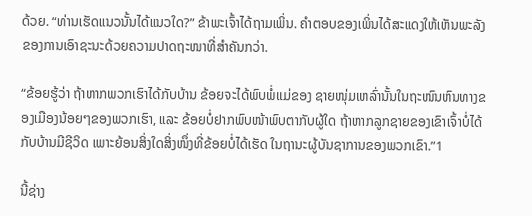ດ້ວຍ. “ທ່ານເຮັດແນວນັ້ນໄດ້ແນວໃດ?” ຂ້າພະເຈົ້າໄດ້ຖາມເພິ່ນ. ຄຳຕອບຂອງເພິ່ນໄດ້ສະແດງໃຫ້ເຫັນພະລັງຂອງການເອົາຊະນະດ້ວຍຄວາມປາດຖະໜາທີ່ສຳຄັນກວ່າ.

“ຂ້ອຍຮູ້ວ່າ ຖ້າຫາກພວກເຮົາໄດ້ກັບບ້ານ ຂ້ອຍຈະໄດ້ພົບພໍ່ແມ່ຂອງ ຊາຍໜຸ່ມເຫລົ່ານັ້ນໃນຖະໜົນຫົນທາງຂອງເມືອງນ້ອຍໆຂອງພວກເຮົາ, ແລະ ຂ້ອຍບໍ່ຢາກພົບໜ້າພົບຕາກັບຜູ້ໃດ ຖ້າຫາກລູກຊາຍຂອງເຂົາເຈົ້າບໍ່ໄດ້ກັບບ້ານມີຊີວິດ ເພາະຍ້ອນສິ່ງໃດສິ່ງໜຶ່ງທີ່ຂ້ອຍບໍ່ໄດ້ເຮັດ ໃນຖານະຜູ້ບັນຊາການຂອງພວກເຂົາ.”1

ນີ້ຊ່າງ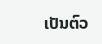ເປັນຕົວ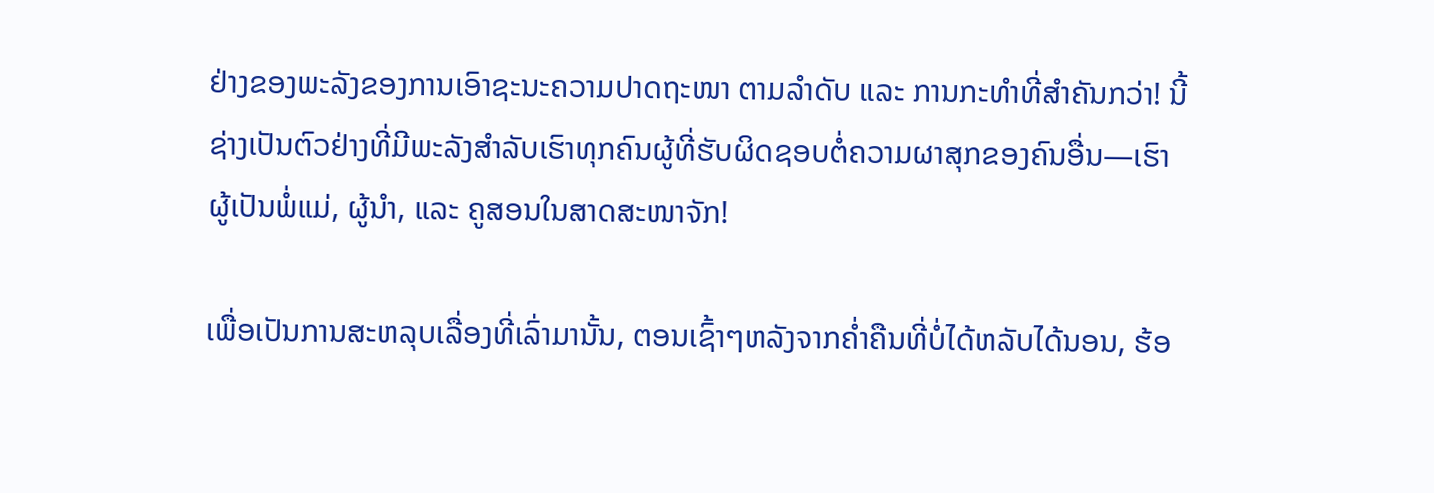ຢ່າງຂອງພະລັງຂອງການເອົາຊະນະຄວາມປາດຖະໜາ ຕາມລຳດັບ ແລະ ການກະທຳທີ່ສຳຄັນກວ່າ! ນີ້ຊ່າງເປັນຕົວຢ່າງທີ່ມີພະລັງສຳລັບເຮົາທຸກຄົນຜູ້ທີ່ຮັບຜິດຊອບຕໍ່ຄວາມຜາສຸກຂອງຄົນອື່ນ—ເຮົາຜູ້ເປັນພໍ່ແມ່, ຜູ້ນຳ, ແລະ ຄູສອນໃນສາດສະໜາຈັກ!

ເພື່ອເປັນການສະຫລຸບເລື່ອງທີ່ເລົ່າມານັ້ນ, ຕອນເຊົ້າໆຫລັງຈາກຄ່ຳຄືນທີ່ບໍ່ໄດ້ຫລັບໄດ້ນອນ, ຮ້ອ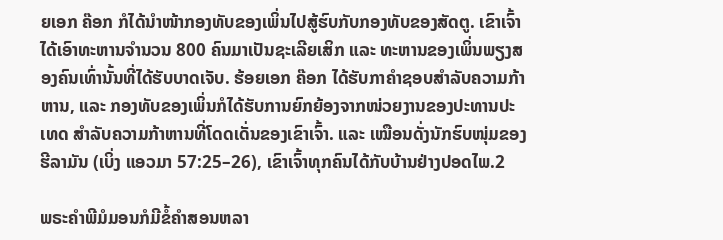ຍເອກ ຄ໊ອກ ກໍໄດ້ນຳໜ້າກອງທັບຂອງເພິ່ນໄປສູ້ຮົບກັບກອງທັບຂອງສັດຕູ. ເຂົາເຈົ້າໄດ້ເອົາທະຫານຈຳນວນ 800 ຄົນມາເປັນຊະເລີຍເສິກ ແລະ ທະຫານຂອງເພິ່ນພຽງສອງຄົນເທົ່ານັ້ນທີ່ໄດ້ຮັບບາດເຈັບ. ຮ້ອຍເອກ ຄ໊ອກ ໄດ້ຮັບກາຄຳຊອບສຳລັບຄວາມກ້າຫານ, ແລະ ກອງທັບຂອງເພິ່ນກໍໄດ້ຮັບການຍົກຍ້ອງຈາກໜ່ວຍງານຂອງປະທານປະເທດ ສຳລັບຄວາມກ້າຫານທີ່ໂດດເດັ່ນຂອງເຂົາເຈົ້າ. ແລະ ເໝືອນດັ່ງນັກຮົບໜຸ່ມຂອງຮີລາມັນ (ເບິ່ງ ແອວມາ 57:25–26), ເຂົາເຈົ້າທຸກຄົນໄດ້ກັບບ້ານຢ່າງປອດໄພ.2

ພຣະຄຳພີມໍມອນກໍມີຂໍ້ຄຳສອນຫລາ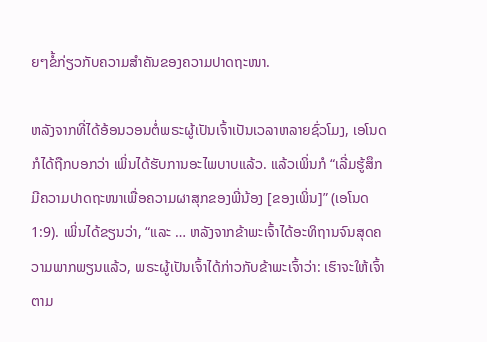ຍໆຂໍ້ກ່ຽວກັບຄວາມສຳຄັນຂອງຄວາມປາດຖະໜາ.

ຫລັງຈາກທີ່ໄດ້ອ້ອນວອນຕໍ່ພຣະຜູ້ເປັນເຈົ້າເປັນເວລາຫລາຍຊົ່ວໂມງ, ເອໂນດກໍໄດ້ຖືກບອກວ່າ ເພິ່ນໄດ້ຮັບການອະໄພບາບແລ້ວ. ແລ້ວເພິ່ນກໍ “ເລີ່ມຮູ້ສຶກມີຄວາມປາດຖະໜາເພື່ອຄວາມຜາສຸກຂອງພີ່ນ້ອງ [ຂອງເພິ່ນ]” (ເອໂນດ 1:9). ເພິ່ນໄດ້ຂຽນວ່າ, “ແລະ … ຫລັງຈາກຂ້າພະເຈົ້າໄດ້ອະທິຖານຈົນສຸດຄວາມພາກພຽນແລ້ວ, ພຣະຜູ້ເປັນເຈົ້າໄດ້ກ່າວກັບຂ້າພະເຈົ້າວ່າ: ເຮົາຈະໃຫ້ເຈົ້າຕາມ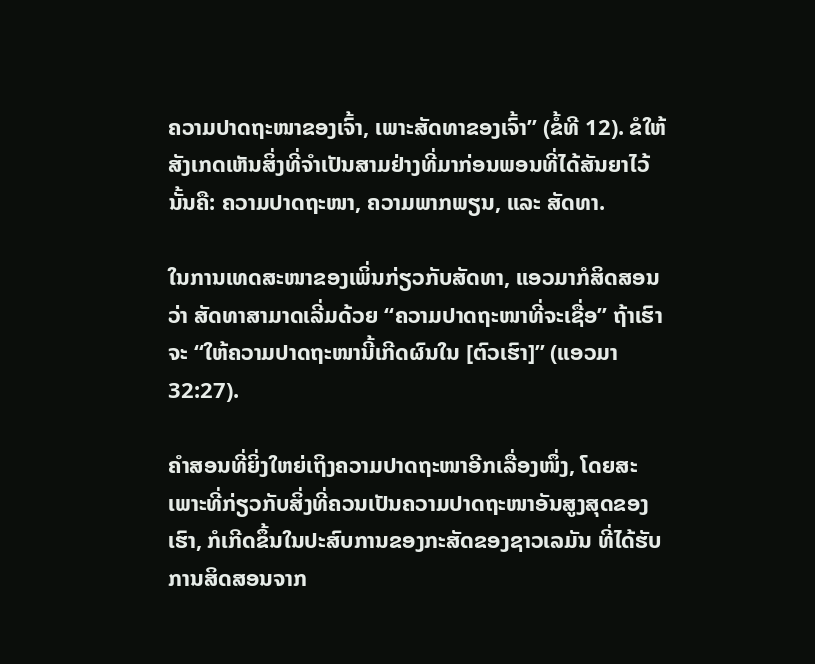ຄວາມປາດຖະໜາຂອງເຈົ້າ, ເພາະສັດທາຂອງເຈົ້າ” (ຂໍ້ທີ 12). ຂໍໃຫ້ສັງເກດເຫັນສິ່ງທີ່ຈຳເປັນສາມຢ່າງທີ່ມາກ່ອນພອນທີ່ໄດ້ສັນຍາໄວ້ນັ້ນຄື: ຄວາມປາດຖະໜາ, ຄວາມພາກພຽນ, ແລະ ສັດທາ.

ໃນການເທດສະໜາຂອງເພິ່ນກ່ຽວກັບສັດທາ, ແອວມາກໍສິດສອນວ່າ ສັດທາສາມາດເລີ່ມດ້ວຍ “ຄວາມປາດຖະໜາທີ່ຈະເຊື່ອ” ຖ້າເຮົາຈະ “ໃຫ້ຄວາມປາດຖະໜານີ້ເກີດຜົນໃນ [ຕົວເຮົາ]” (ແອວມາ 32:27).

ຄຳສອນທີ່ຍິ່ງໃຫຍ່ເຖິງຄວາມປາດຖະໜາອີກເລື່ອງໜຶ່ງ, ໂດຍສະເພາະທີ່ກ່ຽວກັບສິ່ງທີ່ຄວນເປັນຄວາມປາດຖະໜາອັນສູງສຸດຂອງເຮົາ, ກໍເກີດຂຶ້ນໃນປະສົບການຂອງກະສັດຂອງຊາວເລມັນ ທີ່ໄດ້ຮັບການສິດສອນຈາກ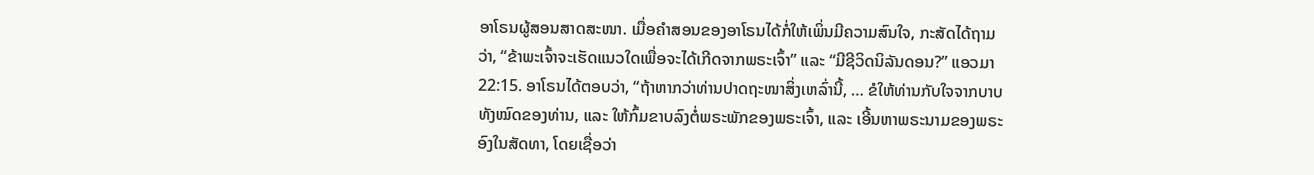ອາໂຣນຜູ້ສອນສາດສະໜາ. ເມື່ອຄຳສອນຂອງອາໂຣນໄດ້ກໍ່ໃຫ້ເພິ່ນມີຄວາມສົນໃຈ, ກະສັດໄດ້ຖາມວ່າ, “ຂ້າພະເຈົ້າຈະເຮັດແນວໃດເພື່ອຈະໄດ້ເກີດຈາກພຣະເຈົ້າ” ແລະ “ມີຊີວິດນິລັນດອນ?” ແອວມາ 22:15. ອາໂຣນໄດ້ຕອບວ່າ, “ຖ້າຫາກວ່າທ່ານປາດຖະໜາສິ່ງເຫລົ່ານີ້, … ຂໍໃຫ້ທ່ານກັບໃຈຈາກບາບທັງໝົດຂອງທ່ານ, ແລະ ໃຫ້ກົ້ມຂາບລົງຕໍ່ພຣະພັກຂອງພຣະເຈົ້າ, ແລະ ເອີ້ນຫາພຣະນາມຂອງພຣະອົງໃນສັດທາ, ໂດຍເຊື່ອວ່າ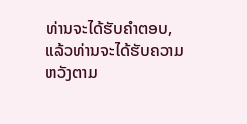ທ່ານຈະໄດ້ຮັບຄຳຕອບ, ແລ້ວທ່ານຈະໄດ້ຮັບຄວາມຫວັງຕາມ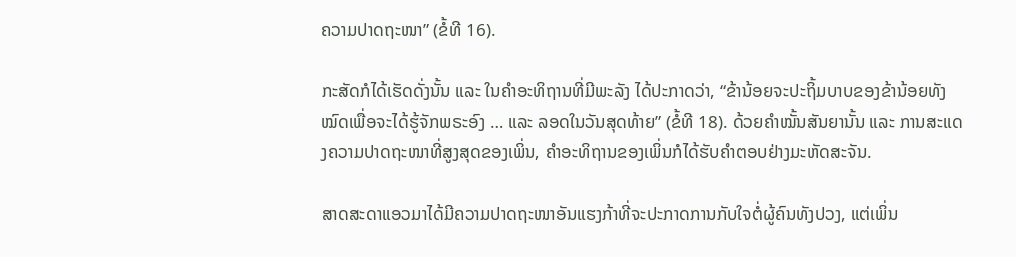ຄວາມປາດຖະໜາ” (ຂໍ້ທີ 16).

ກະສັດກໍໄດ້ເຮັດດັ່ງນັ້ນ ແລະ ໃນຄຳອະທິຖານທີ່ມີພະລັງ ໄດ້ປະກາດວ່າ, “ຂ້ານ້ອຍຈະປະຖິ້ມບາບຂອງຂ້ານ້ອຍທັງໝົດເພື່ອຈະໄດ້ຮູ້ຈັກພຣະອົງ … ແລະ ລອດໃນວັນສຸດທ້າຍ” (ຂໍ້ທີ 18). ດ້ວຍຄຳໝັ້ນສັນຍານັ້ນ ແລະ ການສະແດງຄວາມປາດຖະໜາທີ່ສູງສຸດຂອງເພິ່ນ, ຄຳອະທິຖານຂອງເພິ່ນກໍໄດ້ຮັບຄຳຕອບຢ່າງມະຫັດສະຈັນ.

ສາດສະດາແອວມາໄດ້ມີຄວາມປາດຖະໜາອັນແຮງກ້າທີ່ຈະປະກາດການກັບໃຈຕໍ່ຜູ້ຄົນທັງປວງ, ແຕ່ເພິ່ນ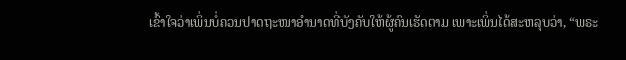ເຂົ້າໃຈວ່າເພິ່ນບໍ່ຄວນປາດຖະໜາອຳນາດທີ່ບັງຄັບໃຫ້ຜູ້ຄົນເຮັດຕາມ ເພາະເພິ່ນໄດ້ສະຫລຸບວ່າ, “ພຣະ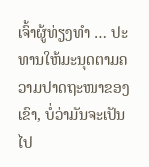ເຈົ້າຜູ້ທ່ຽງທຳ … ປະທານໃຫ້ມະນຸດຕາມຄວາມປາດຖະໜາຂອງເຂົາ, ບໍ່ວ່າມັນຈະເປັນໄປ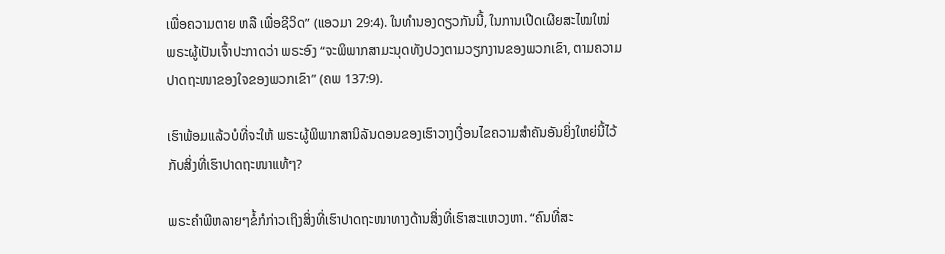ເພື່ອຄວາມຕາຍ ຫລື ເພື່ອຊີວິດ” (ແອວມາ 29:4). ໃນທຳນອງດຽວກັນນີ້, ໃນການເປີດເຜີຍສະໄໝໃໝ່ ພຣະຜູ້ເປັນເຈົ້າປະກາດວ່າ ພຣະອົງ “ຈະພິພາກສາມະນຸດທັງປວງຕາມວຽກງານຂອງພວກເຂົາ, ຕາມຄວາມປາດຖະໜາຂອງໃຈຂອງພວກເຂົາ” (ຄພ 137:9).

ເຮົາພ້ອມແລ້ວບໍທີ່ຈະໃຫ້ ພຣະຜູ້ພິພາກສານິລັນດອນຂອງເຮົາວາງເງື່ອນໄຂຄວາມສຳຄັນອັນຍິ່ງໃຫຍ່ນີ້ໄວ້ກັບສິ່ງທີ່ເຮົາປາດຖະໜາແທ້ໆ?

ພຣະຄຳພີຫລາຍໆຂໍ້ກໍກ່າວເຖິງສິ່ງທີ່ເຮົາປາດຖະໜາທາງດ້ານສິ່ງທີ່ເຮົາສະແຫວງຫາ. “ຄົນທີ່ສະ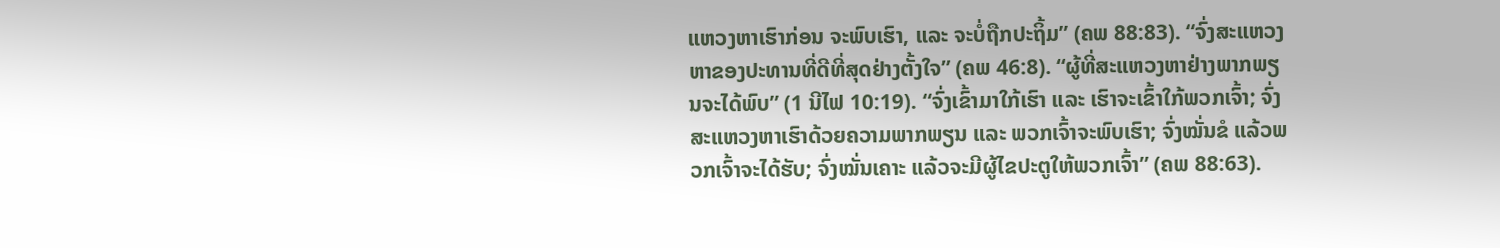ແຫວງຫາເຮົາກ່ອນ ຈະພົບເຮົາ, ແລະ ຈະບໍ່ຖືກປະຖິ້ມ” (ຄພ 88:83). “ຈົ່ງສະແຫວງຫາຂອງປະທານທີ່ດີທີ່ສຸດຢ່າງຕັ້ງໃຈ” (ຄພ 46:8). “ຜູ້ທີ່ສະແຫວງຫາຢ່າງພາກພຽນຈະໄດ້ພົບ” (1 ນີໄຟ 10:19). “ຈົ່ງເຂົ້າມາໃກ້ເຮົາ ແລະ ເຮົາຈະເຂົ້າໃກ້ພວກເຈົ້າ; ຈົ່ງສະແຫວງຫາເຮົາດ້ວຍຄວາມພາກພຽນ ແລະ ພວກເຈົ້າຈະພົບເຮົາ; ຈົ່ງໝັ່ນຂໍ ແລ້ວພວກເຈົ້າຈະໄດ້ຮັບ; ຈົ່ງໝັ່ນເຄາະ ແລ້ວຈະມີຜູ້ໄຂປະຕູໃຫ້ພວກເຈົ້າ” (ຄພ 88:63).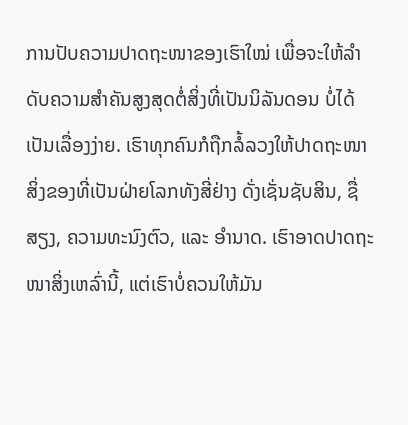ການປັບຄວາມປາດຖະໜາຂອງເຮົາໃໝ່ ເພື່ອຈະໃຫ້ລຳດັບຄວາມສຳຄັນສູງສຸດຕໍ່ສິ່ງທີ່ເປັນນິລັນດອນ ບໍ່ໄດ້ເປັນເລື່ອງງ່າຍ. ເຮົາທຸກຄົນກໍຖືກລໍ້ລວງໃຫ້ປາດຖະໜາສິ່ງຂອງທີ່ເປັນຝ່າຍໂລກທັງສີ່ຢ່າງ ດັ່ງເຊັ່ນຊັບສິນ, ຊື່ສຽງ, ຄວາມທະນົງຕົວ, ແລະ ອຳນາດ. ເຮົາອາດປາດຖະໜາສິ່ງເຫລົ່ານີ້, ແຕ່ເຮົາບໍ່ຄວນໃຫ້ມັນ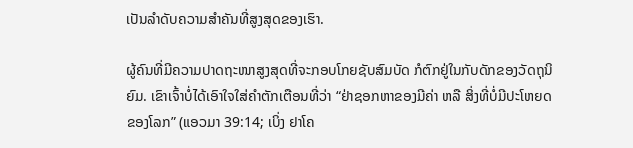ເປັນລຳດັບຄວາມສຳຄັນທີ່ສູງສຸດຂອງເຮົາ.

ຜູ້ຄົນທີ່ມີຄວາມປາດຖະໜາສູງສຸດທີ່ຈະກອບໂກຍຊັບສົມບັດ ກໍຕົກຢູ່ໃນກັບດັກຂອງວັດຖຸນິຍົມ. ເຂົາເຈົ້າບໍ່ໄດ້ເອົາໃຈໃສ່ຄຳຕັກເຕືອນທີ່ວ່າ “ຢ່າຊອກຫາຂອງມີຄ່າ ຫລື ສິ່ງທີ່ບໍ່ມີປະໂຫຍດຂອງໂລກ” (ແອວມາ 39:14; ເບິ່ງ ຢາໂຄ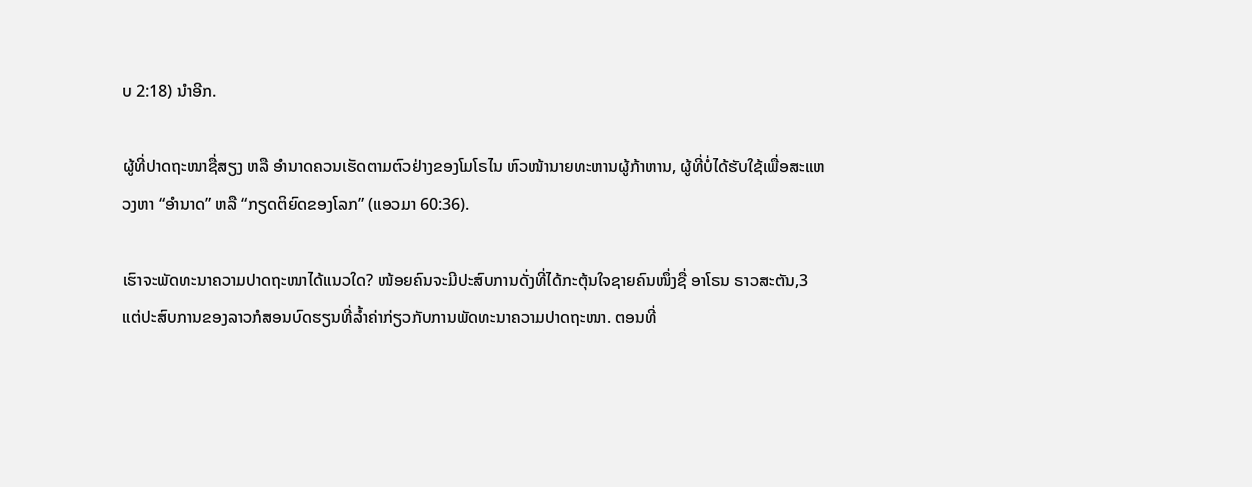ບ 2:18) ນຳອີກ.

ຜູ້ທີ່ປາດຖະໜາຊື່ສຽງ ຫລື ອຳນາດຄວນເຮັດຕາມຕົວຢ່າງຂອງໂມໂຣໄນ ຫົວໜ້ານາຍທະຫານຜູ້ກ້າຫານ, ຜູ້ທີ່ບໍ່ໄດ້ຮັບໃຊ້ເພື່ອສະແຫວງຫາ “ອຳນາດ” ຫລື “ກຽດຕິຍົດຂອງໂລກ” (ແອວມາ 60:36).

ເຮົາຈະພັດທະນາຄວາມປາດຖະໜາໄດ້ແນວໃດ? ໜ້ອຍຄົນຈະມີປະສົບການດັ່ງທີ່ໄດ້ກະຕຸ້ນໃຈຊາຍຄົນໜຶ່ງຊື່ ອາໂຣນ ຣາວສະຕັນ,3 ແຕ່ປະສົບການຂອງລາວກໍສອນບົດຮຽນທີ່ລ້ຳຄ່າກ່ຽວກັບການພັດທະນາຄວາມປາດຖະໜາ. ຕອນທີ່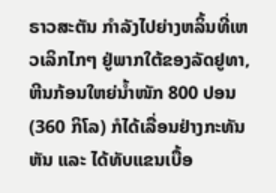ຣາວສະຕັນ ກຳລັງໄປຍ່າງຫລິ້ນທີ່ເຫວເລິກໄກໆ ຢູ່ພາກໃຕ້ຂອງລັດຢູທາ, ຫີນກ້ອນໃຫຍ່ນ້ຳໜັກ 800 ປອນ (360 ກິໂລ) ກໍໄດ້ເລື່ອນຢ່າງກະທັນຫັນ ແລະ ໄດ້ທັບແຂນເບື້ອ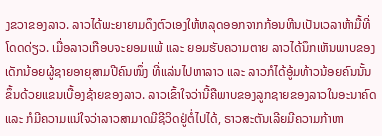ງຂວາຂອງລາວ. ລາວໄດ້ພະຍາຍາມດຶງຕົວເອງໃຫ້ຫລຸດອອກຈາກກ້ອນຫີນເປັນເວລາຫ້າມື້ທີ່ໂດດດ່ຽວ. ເມື່ອລາວເກືອບຈະຍອມແພ້ ແລະ ຍອມຮັບຄວາມຕາຍ ລາວໄດ້ນຶກເຫັນພາບຂອງເດັກນ້ອຍຜູ້ຊາຍອາຍຸສາມປີຄົນໜຶ່ງ ທີ່ແລ່ນໄປຫາລາວ ແລະ ລາວກໍໄດ້ອູ້ມທ້າວນ້ອຍຄົນນັ້ນຂຶ້ນດ້ວຍແຂນເບື້ອງຊ້າຍຂອງລາວ. ລາວເຂົ້າໃຈວ່ານີ້ຄືພາບຂອງລູກຊາຍຂອງລາວໃນອະນາຄົດ ແລະ ກໍມີຄວາມແນ່ໃຈວ່າລາວສາມາດມີຊີວິດຢູ່ຕໍ່ໄປໄດ້, ຣາວສະຕັນເລີຍມີຄວາມກ້າຫາ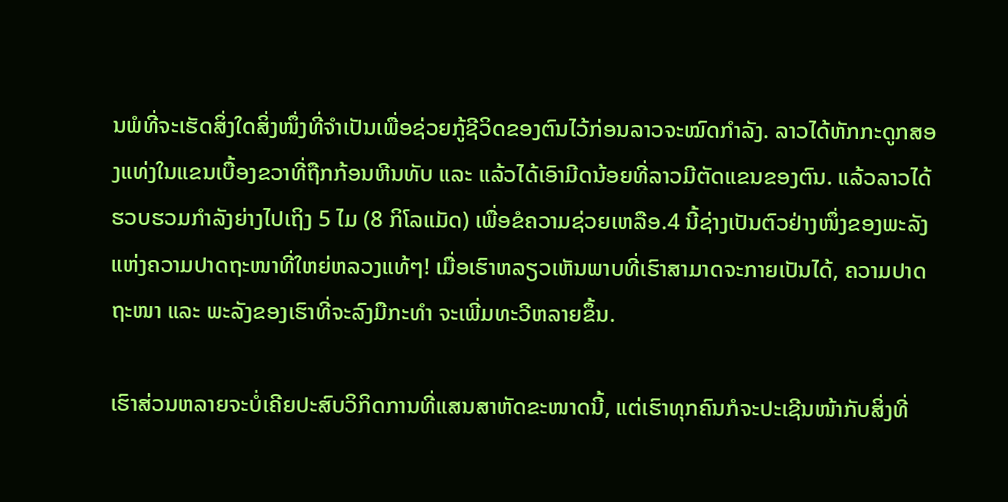ນພໍທີ່ຈະເຮັດສິ່ງໃດສິ່ງໜຶ່ງທີ່ຈຳເປັນເພື່ອຊ່ວຍກູ້ຊີວິດຂອງຕົນໄວ້ກ່ອນລາວຈະໝົດກຳລັງ. ລາວໄດ້ຫັກກະດູກສອງແທ່ງໃນແຂນເບື້ອງຂວາທີ່ຖືກກ້ອນຫີນທັບ ແລະ ແລ້ວໄດ້ເອົາມີດນ້ອຍທີ່ລາວມີຕັດແຂນຂອງຕົນ. ແລ້ວລາວໄດ້ຮວບຮວມກຳລັງຍ່າງໄປເຖິງ 5 ໄມ (8 ກິໂລແມັດ) ເພື່ອຂໍຄວາມຊ່ວຍເຫລືອ.4 ນີ້ຊ່າງເປັນຕົວຢ່າງໜຶ່ງຂອງພະລັງແຫ່ງຄວາມປາດຖະໜາທີ່ໃຫຍ່ຫລວງແທ້ໆ! ເມື່ອເຮົາຫລຽວເຫັນພາບທີ່ເຮົາສາມາດຈະກາຍເປັນໄດ້, ຄວາມປາດຖະໜາ ແລະ ພະລັງຂອງເຮົາທີ່ຈະລົງມືກະທຳ ຈະເພີ່ມທະວີຫລາຍຂຶ້ນ.

ເຮົາສ່ວນຫລາຍຈະບໍ່ເຄີຍປະສົບວິກິດການທີ່ແສນສາຫັດຂະໜາດນີ້, ແຕ່ເຮົາທຸກຄົນກໍຈະປະເຊີນໜ້າກັບສິ່ງທີ່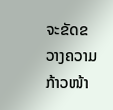ຈະຂັດຂວາງຄວາມກ້າວໜ້າ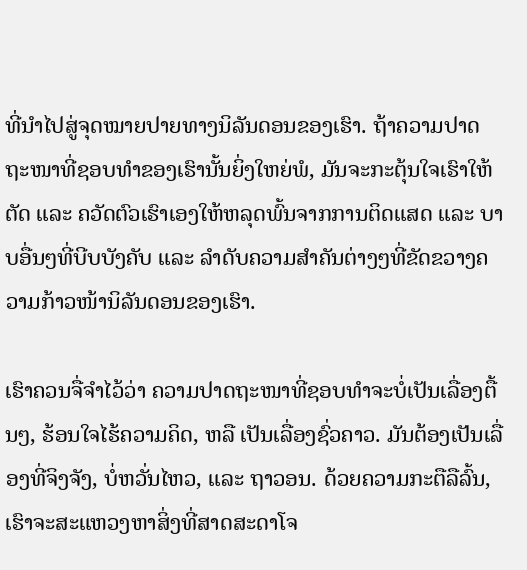ທີ່ນຳໄປສູ່ຈຸດໝາຍປາຍທາງນິລັນດອນຂອງເຮົາ. ຖ້າຄວາມປາດຖະໜາທີ່ຊອບທຳຂອງເຮົານັ້ນຍິ່ງໃຫຍ່ພໍ, ມັນຈະກະຕຸ້ນໃຈເຮົາໃຫ້ຕັດ ແລະ ຄວັດຕົວເຮົາເອງໃຫ້ຫລຸດພົ້ນຈາກການຕິດແສດ ແລະ ບາບອື່ນໆທີ່ບີບບັງຄັບ ແລະ ລຳດັບຄວາມສຳຄັນຕ່າງໆທີ່ຂັດຂວາງຄວາມກ້າວໜ້ານິລັນດອນຂອງເຮົາ.

ເຮົາຄວນຈື່ຈຳໄວ້ວ່າ ຄວາມປາດຖະໜາທີ່ຊອບທຳຈະບໍ່ເປັນເລື່ອງຕື້ນໆ, ຮ້ອນໃຈໄຮ້ຄວາມຄິດ, ຫລື ເປັນເລື່ອງຊົ່ວຄາວ. ມັນຕ້ອງເປັນເລື່ອງທີ່ຈິງຈັງ, ບໍ່ຫວັ່ນໄຫວ, ແລະ ຖາວອນ. ດ້ວຍຄວາມກະຕືລືລົ້ນ, ເຮົາຈະສະແຫວງຫາສິ່ງທີ່ສາດສະດາໂຈ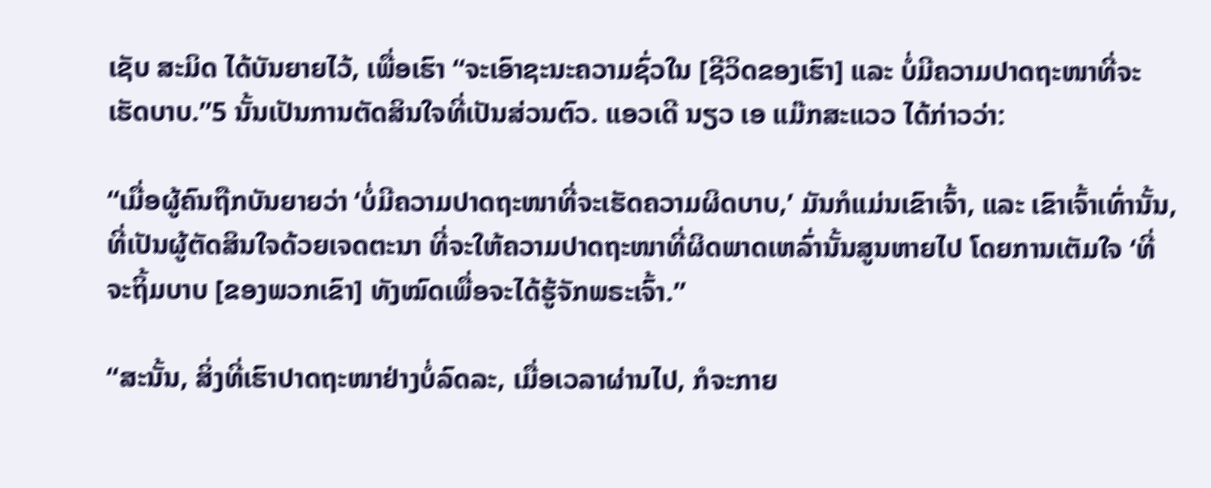ເຊັບ ສະມິດ ໄດ້ບັນຍາຍໄວ້, ເພື່ອເຮົາ “ຈະເອົາຊະນະຄວາມຊົ່ວໃນ [ຊີວິດຂອງເຮົາ] ແລະ ບໍ່ມີຄວາມປາດຖະໜາທີ່ຈະເຮັດບາບ.”5 ນັ້ນເປັນການຕັດສິນໃຈທີ່ເປັນສ່ວນຕົວ. ແອວເດີ ນຽວ ເອ ແມ໊ກສະແວວ ໄດ້ກ່າວວ່າ:

“ເມື່ອຜູ້ຄົນຖືກບັນຍາຍວ່າ ‘ບໍ່ມີຄວາມປາດຖະໜາທີ່ຈະເຮັດຄວາມຜິດບາບ,’ ມັນກໍແມ່ນເຂົາເຈົ້າ, ແລະ ເຂົາເຈົ້າເທົ່ານັ້ນ, ທີ່ເປັນຜູ້ຕັດສິນໃຈດ້ວຍເຈດຕະນາ ທີ່ຈະໃຫ້ຄວາມປາດຖະໜາທີ່ຜິດພາດເຫລົ່ານັ້ນສູນຫາຍໄປ ໂດຍການເຕັມໃຈ ‘ທີ່ຈະຖິ້ມບາບ [ຂອງພວກເຂົາ] ທັງໝົດເພື່ອຈະໄດ້ຮູ້ຈັກພຣະເຈົ້າ.”

“ສະນັ້ນ, ສິ່ງທີ່ເຮົາປາດຖະໜາຢ່າງບໍ່ລົດລະ, ເມື່ອເວລາຜ່ານໄປ, ກໍຈະກາຍ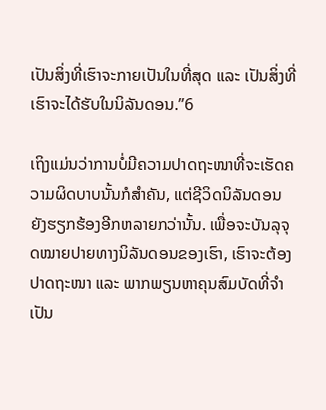ເປັນສິ່ງທີ່ເຮົາຈະກາຍເປັນໃນທີ່ສຸດ ແລະ ເປັນສິ່ງທີ່ເຮົາຈະໄດ້ຮັບໃນນິລັນດອນ.”6

ເຖິງແມ່ນວ່າການບໍ່ມີຄວາມປາດຖະໜາທີ່ຈະເຮັດຄວາມຜິດບາບນັ້ນກໍສຳຄັນ, ແຕ່ຊີວິດນິລັນດອນຍັງຮຽກຮ້ອງອີກຫລາຍກວ່ານັ້ນ. ເພື່ອຈະບັນລຸຈຸດໝາຍປາຍທາງນິລັນດອນຂອງເຮົາ, ເຮົາຈະຕ້ອງປາດຖະໜາ ແລະ ພາກພຽນຫາຄຸນສົມບັດທີ່ຈຳເປັນ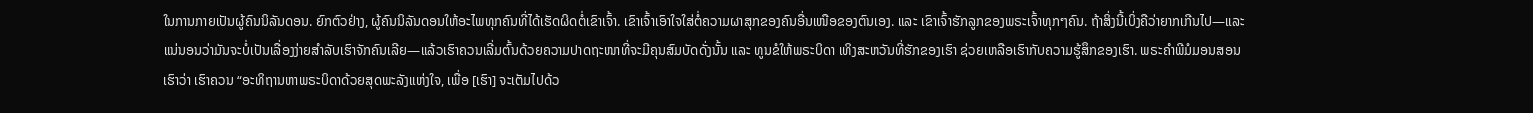ໃນການກາຍເປັນຜູ້ຄົນນິລັນດອນ. ຍົກຕົວຢ່າງ, ຜູ້ຄົນນິລັນດອນໃຫ້ອະໄພທຸກຄົນທີ່ໄດ້ເຮັດຜິດຕໍ່ເຂົາເຈົ້າ. ເຂົາເຈົ້າເອົາໃຈໃສ່ຕໍ່ຄວາມຜາສຸກຂອງຄົນອື່ນເໜືອຂອງຕົນເອງ. ແລະ ເຂົາເຈົ້າຮັກລູກຂອງພຣະເຈົ້າທຸກໆຄົນ. ຖ້າສິ່ງນີ້ເບິ່ງຄືວ່າຍາກເກີນໄປ—ແລະ ແນ່ນອນວ່າມັນຈະບໍ່ເປັນເລື່ອງງ່າຍສຳລັບເຮົາຈັກຄົນເລີຍ—ແລ້ວເຮົາຄວນເລີ່ມຕົ້ນດ້ວຍຄວາມປາດຖະໜາທີ່ຈະມີຄຸນສົມບັດດັ່ງນັ້ນ ແລະ ທູນຂໍໃຫ້ພຣະບິດາ ເທິງສະຫວັນທີ່ຮັກຂອງເຮົາ ຊ່ວຍເຫລືອເຮົາກັບຄວາມຮູ້ສຶກຂອງເຮົາ. ພຣະຄຳພີມໍມອນສອນເຮົາວ່າ ເຮົາຄວນ “ອະທິຖານຫາພຣະບິດາດ້ວຍສຸດພະລັງແຫ່ງໃຈ, ເພື່ອ [ເຮົາ] ຈະເຕັມໄປດ້ວ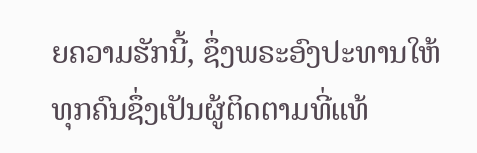ຍຄວາມຮັກນີ້, ຊຶ່ງພຣະອົງປະທານໃຫ້ທຸກຄົນຊຶ່ງເປັນຜູ້ຕິດຕາມທີ່ແທ້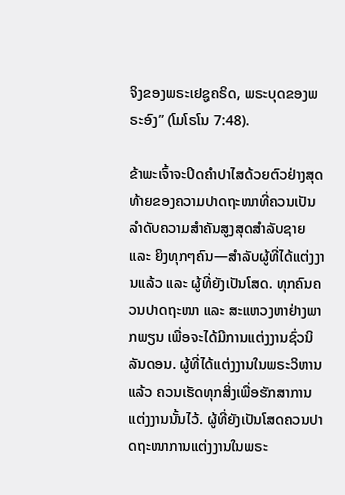ຈິງຂອງພຣະເຢຊູຄຣິດ, ພຣະບຸດຂອງພຣະອົງ” (ໂມໂຣໂນ 7:48).

ຂ້າພະເຈົ້າຈະປິດຄຳປາໄສດ້ວຍຕົວຢ່າງສຸດທ້າຍຂອງຄວາມປາດຖະໜາທີ່ຄວນເປັນລຳດັບຄວາມສຳຄັນສູງສຸດສຳລັບຊາຍ ແລະ ຍິງທຸກໆຄົນ—ສຳລັບຜູ້ທີ່ໄດ້ແຕ່ງງານແລ້ວ ແລະ ຜູ້ທີ່ຍັງເປັນໂສດ. ທຸກຄົນຄວນປາດຖະໜາ ແລະ ສະແຫວງຫາຢ່າງພາກພຽນ ເພື່ອຈະໄດ້ມີການແຕ່ງງານຊົ່ວນິລັນດອນ. ຜູ້ທີ່ໄດ້ແຕ່ງງານໃນພຣະວິຫານແລ້ວ ຄວນເຮັດທຸກສິ່ງເພື່ອຮັກສາການແຕ່ງງານນັ້ນໄວ້. ຜູ້ທີ່ຍັງເປັນໂສດຄວນປາດຖະໜາການແຕ່ງງານໃນພຣະ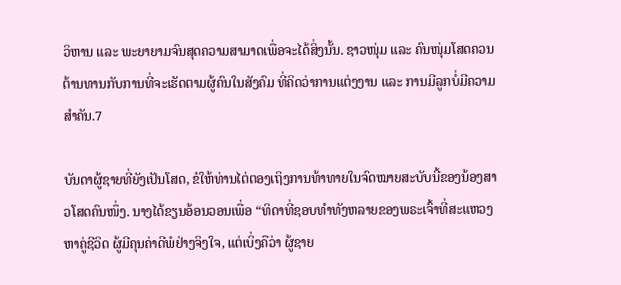ວິຫານ ແລະ ພະຍາຍາມຈົນສຸດຄວາມສາມາດເພື່ອຈະໄດ້ສິ່ງນັ້ນ. ຊາວໜຸ່ມ ແລະ ຄົນໜຸ່ມໂສດຄວນຕ້ານທານກັບການທີ່ຈະເຮັດຕາມຜູ້ຄົນໃນສັງຄົມ ທີ່ຄິດວ່າການແຕ່ງງານ ແລະ ການມີລູກບໍ່ມີຄວາມສຳຄັນ.7

ບັນດາຜູ້ຊາຍທີ່ຍັງເປັນໂສດ, ຂໍໃຫ້ທ່ານໄຕ່ຕອງເຖິງການທ້າທາຍໃນຈົດໝາຍສະບັບນີ້ຂອງນ້ອງສາວໂສດຄົນໜຶ່ງ. ນາງໄດ້ຂຽນອ້ອນວອນເພື່ອ “ທິດາທີ່ຊອບທຳທັງຫລາຍຂອງພຣະເຈົ້າທີ່ສະແຫວງຫາຄູ່ຊີວິດ ຜູ້ມີຄຸນຄ່າດີພໍຢ່າງຈິງໃຈ, ແຕ່ເບິ່ງຄືວ່າ ຜູ້ຊາຍ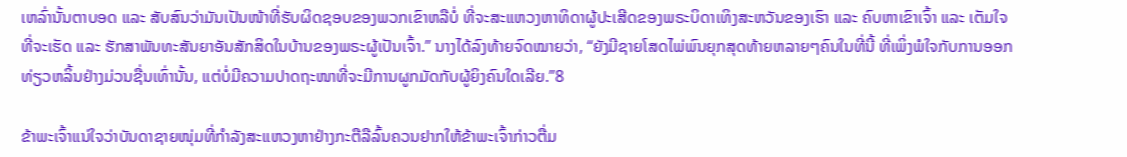ເຫລົ່ານັ້ນຕາບອດ ແລະ ສັບສົນວ່າມັນເປັນໜ້າທີ່ຮັບຜິດຊອບຂອງພວກເຂົາຫລືບໍ່ ທີ່ຈະສະແຫວງຫາທິດາຜູ້ປະເສີດຂອງພຣະບິດາເທິງສະຫວັນຂອງເຮົາ ແລະ ຄົບຫາເຂົາເຈົ້າ ແລະ ເຕັມໃຈທີ່ຈະເຮັດ ແລະ ຮັກສາພັນທະສັນຍາອັນສັກສິດໃນບ້ານຂອງພຣະຜູ້ເປັນເຈົ້າ.” ນາງໄດ້ລົງທ້າຍຈົດໝາຍວ່າ, “ຍັງມີຊາຍໂສດໄພ່ພົນຍຸກສຸດທ້າຍຫລາຍໆຄົນໃນທີ່ນີ້ ທີ່ເພິ່ງພໍໃຈກັບການອອກທ່ຽວຫລິ້ນຢ່າງມ່ວນຊື່ນເທົ່ານັ້ນ, ແຕ່ບໍ່ມີຄວາມປາດຖະໜາທີ່ຈະມີການຜູກມັດກັບຜູ້ຍິງຄົນໃດເລີຍ.”8

ຂ້າພະເຈົ້າແນ່ໃຈວ່າບັນດາຊາຍໜຸ່ມທີ່ກຳລັງສະແຫວງຫາຢ່າງກະຕືລືລົ້ນຄວນຢາກໃຫ້ຂ້າພະເຈົ້າກ່າວຕື່ມ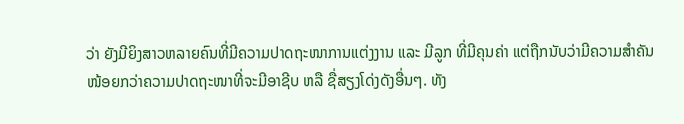ວ່າ ຍັງມີຍິງສາວຫລາຍຄົນທີ່ມີຄວາມປາດຖະໜາການແຕ່ງງານ ແລະ ມີລູກ ທີ່ມີຄຸນຄ່າ ແຕ່ຖືກນັບວ່າມີຄວາມສຳຄັນໜ້ອຍກວ່າຄວາມປາດຖະໜາທີ່ຈະມີອາຊີບ ຫລື ຊື່ສຽງໂດ່ງດັງອື່ນໆ. ທັງ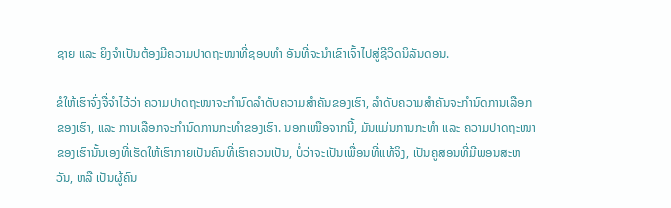ຊາຍ ແລະ ຍິງຈຳເປັນຕ້ອງມີຄວາມປາດຖະໜາທີ່ຊອບທຳ ອັນທີ່ຈະນຳເຂົາເຈົ້າໄປສູ່ຊີວິດນິລັນດອນ.

ຂໍໃຫ້ເຮົາຈົ່ງຈື່ຈຳໄວ້ວ່າ ຄວາມປາດຖະໜາຈະກຳນົດລຳດັບຄວາມສຳຄັນຂອງເຮົາ, ລຳດັບຄວາມສຳຄັນຈະກຳນົດການເລືອກຂອງເຮົາ, ແລະ ການເລືອກຈະກຳນົດການກະທຳຂອງເຮົາ. ນອກເໜືອຈາກນີ້, ມັນແມ່ນການກະທຳ ແລະ ຄວາມປາດຖະໜາຂອງເຮົານັ້ນເອງທີ່ເຮັດໃຫ້ເຮົາກາຍເປັນຄົນທີ່ເຮົາຄວນເປັນ, ບໍ່ວ່າຈະເປັນເພື່ອນທີ່ແທ້ຈິງ, ເປັນຄູສອນທີ່ມີພອນສະຫວັນ, ຫລື ເປັນຜູ້ຄົນ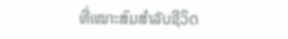ທີ່ເໝາະສົມສຳລັບຊີວິດ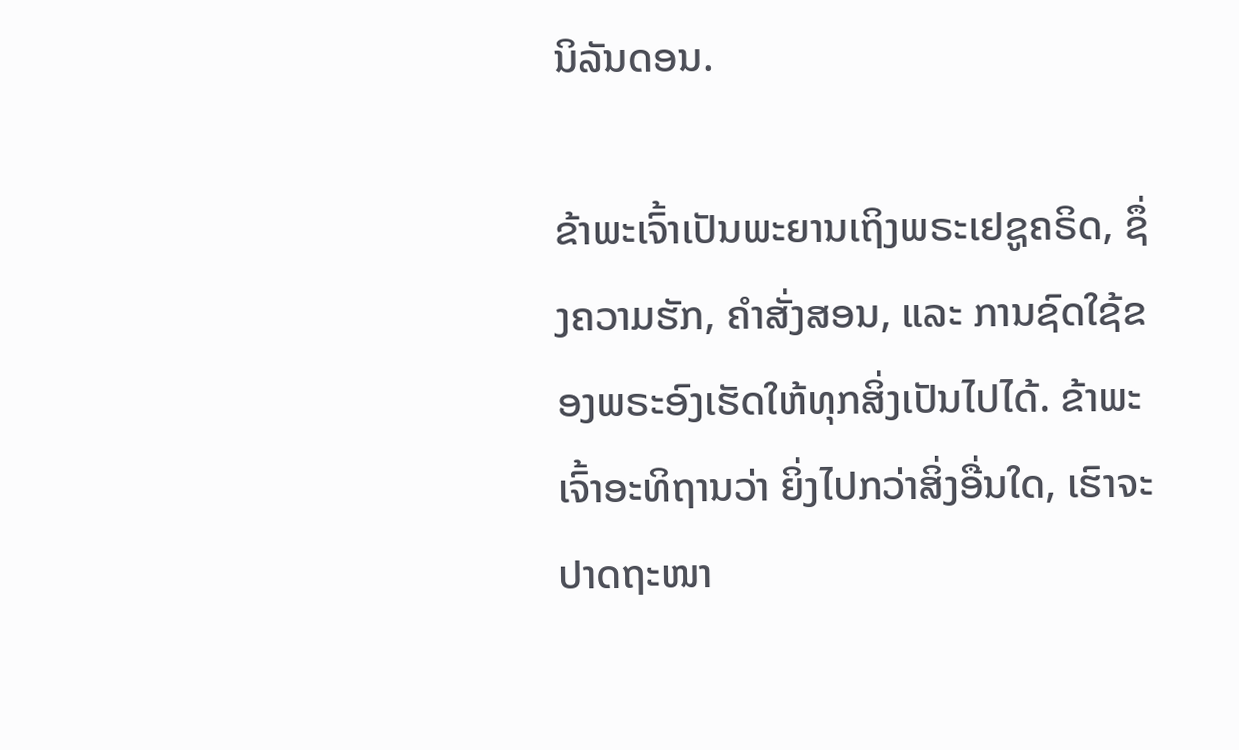ນິລັນດອນ.

ຂ້າພະເຈົ້າເປັນພະຍານເຖິງພຣະເຢຊູຄຣິດ, ຊຶ່ງຄວາມຮັກ, ຄຳສັ່ງສອນ, ແລະ ການຊົດໃຊ້ຂອງພຣະອົງເຮັດໃຫ້ທຸກສິ່ງເປັນໄປໄດ້. ຂ້າພະເຈົ້າອະທິຖານວ່າ ຍິ່ງໄປກວ່າສິ່ງອື່ນໃດ, ເຮົາຈະປາດຖະໜາ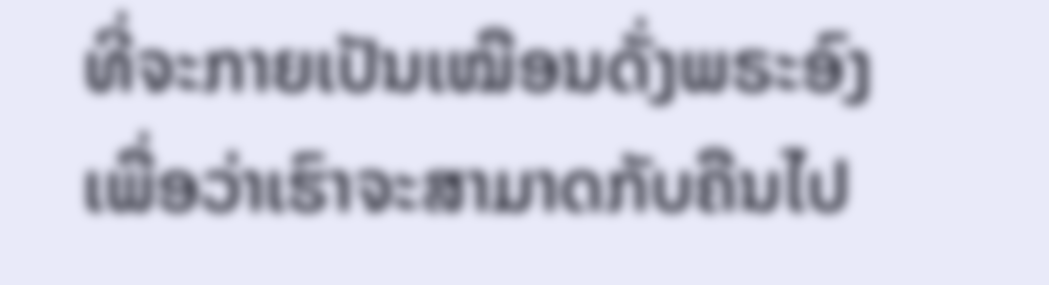ທີ່ຈະກາຍເປັນເໝືອນດັ່ງພຣະອົງ ເພື່ອວ່າເຮົາຈະສາມາດກັບຄືນໄປ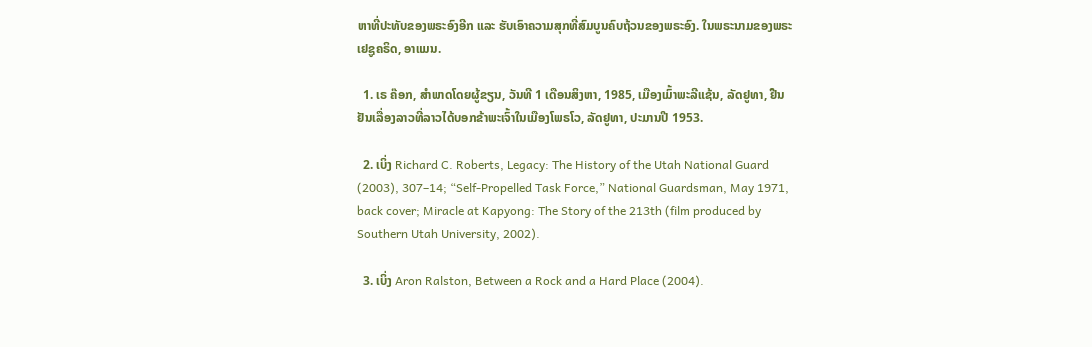ຫາທີ່ປະທັບຂອງພຣະອົງອີກ ແລະ ຮັບເອົາຄວາມສຸກທີ່ສົມບູນຄົບຖ້ວນຂອງພຣະອົງ. ໃນພຣະນາມຂອງພຣະເຢຊູຄຣິດ, ອາແມນ.

  1. ເຣ ຄ໊ອກ, ສຳພາດໂດຍຜູ້ຂຽນ, ວັນທີ 1 ເດືອນສິງຫາ, 1985, ເມືອງເມົ້າພະລີແຊ້ນ, ລັດຢູທາ, ຢືນຢັນເລື່ອງລາວທີ່ລາວໄດ້ບອກຂ້າພະເຈົ້າໃນເມືອງໂພຣໂວ, ລັດຢູທາ, ປະມານປີ 1953.

  2. ເບິ່ງ Richard C. Roberts, Legacy: The History of the Utah National Guard (2003), 307–14; “Self-Propelled Task Force,” National Guardsman, May 1971, back cover; Miracle at Kapyong: The Story of the 213th (film produced by Southern Utah University, 2002).

  3. ເບິ່ງ Aron Ralston, Between a Rock and a Hard Place (2004).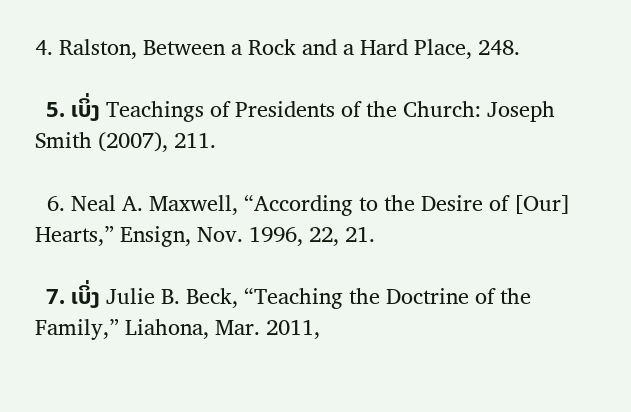4. Ralston, Between a Rock and a Hard Place, 248.

  5. ເບິ່ງ Teachings of Presidents of the Church: Joseph Smith (2007), 211.

  6. Neal A. Maxwell, “According to the Desire of [Our] Hearts,” Ensign, Nov. 1996, 22, 21.

  7. ເບິ່ງ Julie B. Beck, “Teaching the Doctrine of the Family,” Liahona, Mar. 2011,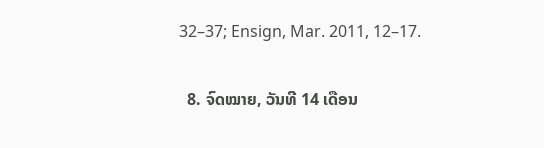32–37; Ensign, Mar. 2011, 12–17.

  8. ຈົດໝາຍ, ວັນທີ 14 ເດືອນ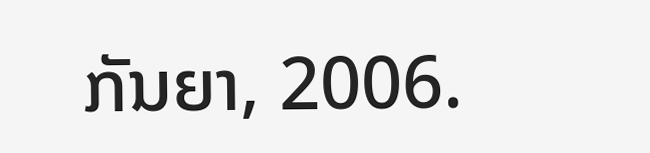ກັນຍາ, 2006.